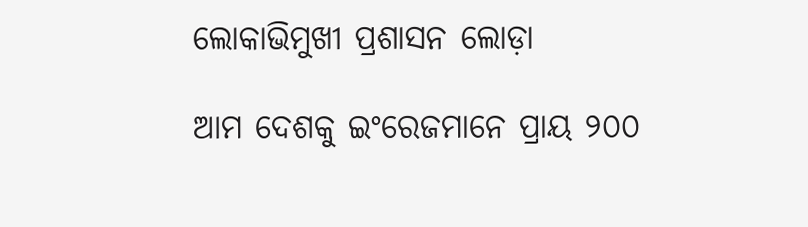ଲୋକାଭିମୁଖୀ ପ୍ରଶାସନ ଲୋଡ଼ା

ଆମ ଦେଶକୁ ଇଂରେଜମାନେ ପ୍ରାୟ ୨୦୦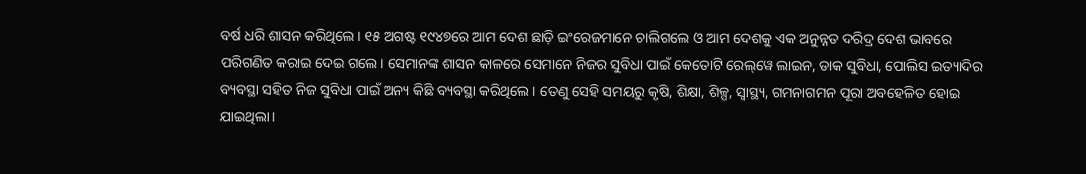ବର୍ଷ ଧରି ଶାସନ କରିଥିଲେ। ୧୫ ଅଗଷ୍ଟ ୧୯୪୭ରେ ଆମ ଦେଶ ଛାଡ଼ି ଇଂରେଜମାନେ ଚାଲିଗଲେ ଓ ଆମ ଦେଶକୁ ଏକ ଅନୁନ୍ନତ ଦରିଦ୍ର ଦେଶ ଭାବରେ ପରିଗଣିତ କରାଇ ଦେଇ ଗଲେ। ସେମାନଙ୍କ ଶାସନ କାଳରେ ସେମାନେ ନିଜର ସୁବିଧା ପାଇଁ କେତୋଟି ରେଲ୍‌ୱେ ଲାଇନ, ଡାକ ସୁବିଧା, ପୋଲିସ ଇତ୍ୟାଦିର ବ୍ୟବସ୍ଥା ସହିତ ନିଜ ସୁବିଧା ପାଇଁ ଅନ୍ୟ କିଛି ବ୍ୟବସ୍ଥା କରିଥିଲେ। ତେଣୁ ସେହି ସମୟରୁ କୃଷି, ଶିକ୍ଷା, ଶିଳ୍ପ, ସ୍ବାସ୍ଥ୍ୟ, ଗମନାଗମନ ପୂରା ଅବହେଳିତ ହୋଇ ଯାଇଥିଲା।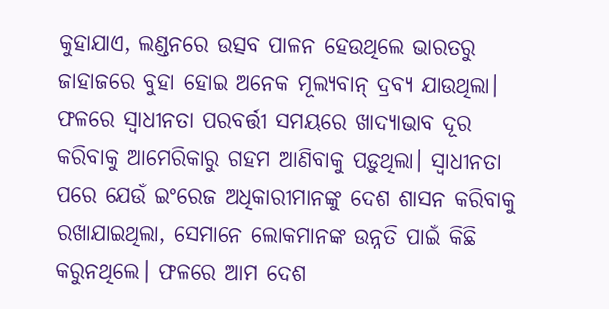କୁହାଯାଏ, ଲଣ୍ଡନରେ ଉତ୍ସବ ପାଳନ ହେଉଥିଲେ ଭାରତରୁ ଜାହାଜରେ ବୁହା ହୋଇ ଅନେକ ମୂଲ୍ୟବାନ୍‌ ଦ୍ରବ୍ୟ ଯାଉଥିଲା। ଫଳରେ ସ୍ବାଧୀନତା ପରବର୍ତ୍ତୀ ସମୟରେ ଖାଦ୍ୟାଭାବ ଦୂର କରିବାକୁ ଆମେରିକାରୁ ଗହମ ଆଣିବାକୁ ପଡ଼ୁଥିଲା। ସ୍ବାଧୀନତା ପରେ ଯେଉଁ ଇଂରେଜ ଅଧିକାରୀମାନଙ୍କୁ ଦେଶ ଶାସନ କରିବାକୁ ରଖାଯାଇଥିଲା, ସେମାନେ ଲୋକମାନଙ୍କ ଉନ୍ନତି ପାଇଁ କିଛି କରୁନଥିଲେ। ଫଳରେ ଆମ ଦେଶ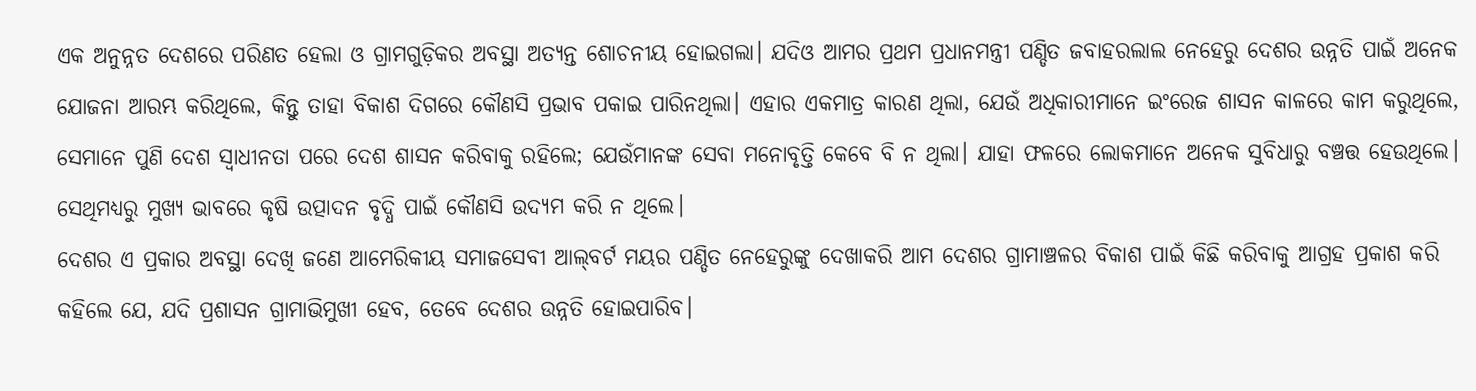ଏକ ଅନୁନ୍ନତ ଦେଶରେ ପରିଣତ ହେଲା ଓ ଗ୍ରାମଗୁଡ଼ିକର ଅବସ୍ଥା ଅତ୍ୟନ୍ତ ଶୋଚନୀୟ ହୋଇଗଲା। ଯଦିଓ ଆମର ପ୍ରଥମ ପ୍ରଧାନମନ୍ତ୍ରୀ ପଣ୍ଡିତ ଜବାହରଲାଲ ନେହେରୁ ଦେଶର ଉନ୍ନତି ପାଇଁ ଅନେକ ଯୋଜନା ଆରମ୍ଭ କରିଥିଲେ, କିନ୍ତୁ ତାହା ବିକାଶ ଦିଗରେ କୌଣସି ପ୍ରଭାବ ପକାଇ ପାରିନଥିଲା। ଏହାର ଏକମାତ୍ର କାରଣ ଥିଲା, ଯେଉଁ ଅଧିକାରୀମାନେ ଇଂରେଜ ଶାସନ କାଳରେ କାମ କରୁଥିଲେ, ସେମାନେ ପୁଣି ଦେଶ ସ୍ବାଧୀନତା ପରେ ଦେଶ ଶାସନ କରିବାକୁ ରହିଲେ; ଯେଉଁମାନଙ୍କ ସେବା ମନୋବୃତ୍ତି କେବେ ବି ନ ଥିଲା। ଯାହା ଫଳରେ ଲୋକମାନେ ଅନେକ ସୁବିଧାରୁ ବଞ୍ଚତ୍ତ ହେଉଥିଲେ। ସେଥିମଧ୍ୟରୁ ମୁଖ୍ୟ ଭାବରେ କୃଷି ଉତ୍ପାଦନ ବୃଦ୍ଧି ପାଇଁ କୌଣସି ଉଦ୍ୟମ କରି ନ ଥିଲେ।
ଦେଶର ଏ ପ୍ରକାର ଅବସ୍ଥା ଦେଖି ଜଣେ ଆମେରିକୀୟ ସମାଜସେବୀ ଆଲ୍‌ବର୍ଟ ମୟର ପଣ୍ଡିତ ନେହେରୁଙ୍କୁ ଦେଖାକରି ଆମ ଦେଶର ଗ୍ରାମାଞ୍ଚଳର ବିକାଶ ପାଇଁ କିଛି କରିବାକୁ ଆଗ୍ରହ ପ୍ରକାଶ କରି କହିଲେ ଯେ, ଯଦି ପ୍ରଶାସନ ଗ୍ରାମାଭିମୁଖୀ ହେବ, ତେବେ ଦେଶର ଉନ୍ନତି ହୋଇପାରିବ।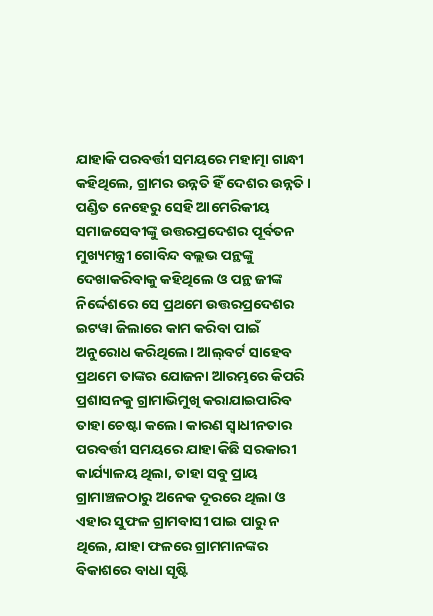ଯାହାକି ପରବର୍ତ୍ତୀ ସମୟରେ ମହାତ୍ମା ଗାନ୍ଧୀ କହିଥିଲେ, ଗ୍ରାମର ଉନ୍ନତି ହିଁ ଦେଶର ଉନ୍ନତି। ପଣ୍ଡିତ ନେହେରୁ ସେହି ଆମେରିକୀୟ ସମାଜସେବୀଙ୍କୁ ଉତ୍ତରପ୍ରଦେଶର ପୂର୍ବତନ ମୁଖ୍ୟମନ୍ତ୍ରୀ ଗୋବିନ୍ଦ ବଲ୍ଲଭ ପନ୍ଥଙ୍କୁ ଦେଖାକରିବାକୁ କହିଥିଲେ ଓ ପନ୍ଥ ଜୀଙ୍କ ନିର୍ଦ୍ଦେଶରେ ସେ ପ୍ରଥମେ ଉତ୍ତରପ୍ରଦେଶର ଇଟୱା ଜିଲାରେ କାମ କରିବା ପାଇଁ ଅନୁରୋଧ କରିଥିଲେ। ଆଲ୍‌ବର୍ଟ ସାହେବ ପ୍ରଥମେ ତାଙ୍କର ଯୋଜନା ଆରମ୍ଭରେ କିପରି ପ୍ରଶାସନକୁ ଗ୍ରାମାଭିମୁଖି କରାଯାଇପାରିବ ତାହା ଚେଷ୍ଟା କଲେ। କାରଣ ସ୍ବାଧୀନତାର ପରବର୍ତ୍ତୀ ସମୟରେ ଯାହା କିଛି ସରକାରୀ କାର୍ଯ୍ୟାଳୟ ଥିଲା, ତାହା ସବୁ ପ୍ରାୟ ଗ୍ରାମାଞ୍ଚଳଠାରୁ ଅନେକ ଦୂରରେ ଥିଲା ଓ ଏହାର ସୁଫଳ ଗ୍ରାମବାସୀ ପାଇ ପାରୁ ନ ଥିଲେ, ଯାହା ଫଳରେ ଗ୍ରାମମାନଙ୍କର ବିକାଶରେ ବାଧା ସୃଷ୍ଟି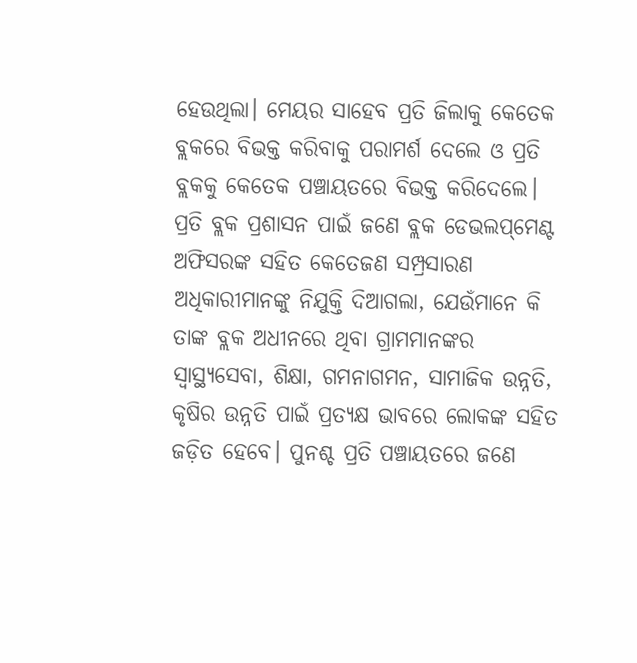ହେଉଥିଲା। ମେୟର ସାହେବ ପ୍ରତି ଜିଲାକୁ କେତେକ ବ୍ଲକରେ ବିଭକ୍ତ କରିବାକୁ ପରାମର୍ଶ ଦେଲେ ଓ ପ୍ରତି ବ୍ଲକକୁ କେତେକ ପଞ୍ଚାୟତରେ ବିଭକ୍ତ କରିଦେଲେ। ପ୍ରତି ବ୍ଲକ ପ୍ରଶାସନ ପାଇଁ ଜଣେ ବ୍ଲକ ଡେଭଲପ୍‌ମେଣ୍ଟ ଅଫିସରଙ୍କ ସହିତ କେତେଜଣ ସମ୍ପ୍ରସାରଣ ଅଧିକାରୀମାନଙ୍କୁ ନିଯୁକ୍ତି ଦିଆଗଲା, ଯେଉଁମାନେ କି ତାଙ୍କ ବ୍ଲକ ଅଧୀନରେ ଥିବା ଗ୍ରାମମାନଙ୍କର ସ୍ବାସ୍ଥ୍ୟସେବା, ଶିକ୍ଷା, ଗମନାଗମନ, ସାମାଜିକ ଉନ୍ନତି, କୃଷିର ଉନ୍ନତି ପାଇଁ ପ୍ରତ୍ୟକ୍ଷ ଭାବରେ ଲୋକଙ୍କ ସହିତ ଜଡ଼ିତ ହେବେ। ପୁନଶ୍ଚ ପ୍ରତି ପଞ୍ଚାୟତରେ ଜଣେ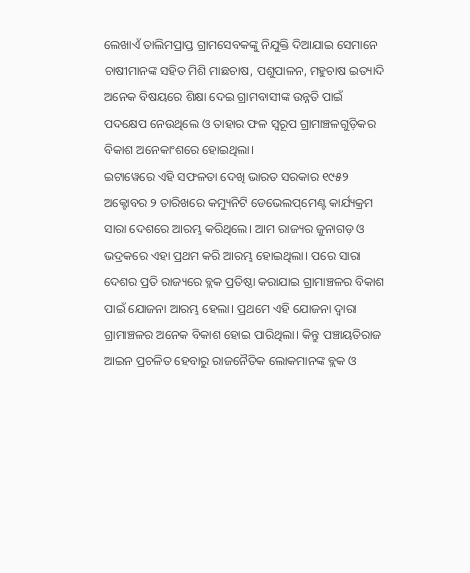ଲେଖାଏଁ ତାଲିମପ୍ରାପ୍ତ ଗ୍ରାମସେବକଙ୍କୁ ନିଯୁକ୍ତି ଦିଆଯାଇ ସେମାନେ ଚାଷୀମାନଙ୍କ ସହିତ ମିଶି ମାଛଚାଷ, ପଶୁପାଳନ, ମହୁଚାଷ ଇତ୍ୟାଦି ଅନେକ ବିଷୟରେ ଶିକ୍ଷା ଦେଇ ଗ୍ରାମବାସୀଙ୍କ ଉନ୍ନତି ପାଇଁ ପଦକ୍ଷେପ ନେଉଥିଲେ ଓ ତାହାର ଫଳ ସ୍ବରୂପ ଗ୍ରାମାଞ୍ଚଳଗୁଡ଼ିକର ବିକାଶ ଅନେକାଂଶରେ ହୋଇଥିଲା।
ଇଟାୱେରେ ଏହି ସଫଳତା ଦେଖି ଭାରତ ସରକାର ୧୯୫୨ ଅକ୍ଟୋବର ୨ ତାରିଖରେ କମ୍ୟୁନିଟି ଡେଭେଲପ୍‌ମେଣ୍ଟ କାର୍ଯ୍ୟକ୍ରମ ସାରା ଦେଶରେ ଆରମ୍ଭ କରିଥିଲେ। ଆମ ରାଜ୍ୟର ଜୁନାଗଡ଼ ଓ ଭଦ୍ରକରେ ଏହା ପ୍ରଥମ କରି ଆରମ୍ଭ ହୋଇଥିଲା। ପରେ ସାରା ଦେଶର ପ୍ରତି ରାଜ୍ୟରେ ବ୍ଲକ ପ୍ରତିଷ୍ଠା କରାଯାଇ ଗ୍ରାମାଞ୍ଚଳର ବିକାଶ ପାଇଁ ଯୋଜନା ଆରମ୍ଭ ହେଲା। ପ୍ରଥମେ ଏହି ଯୋଜନା ଦ୍ବାରା ଗ୍ରାମାଞ୍ଚଳର ଅନେକ ବିକାଶ ହୋଇ ପାରିଥିଲା। କିନ୍ତୁ ପଞ୍ଚାୟତିରାଜ ଆଇନ ପ୍ରଚଳିତ ହେବାରୁ ରାଜନୈତିକ ଲୋକମାନଙ୍କ ବ୍ଲକ ଓ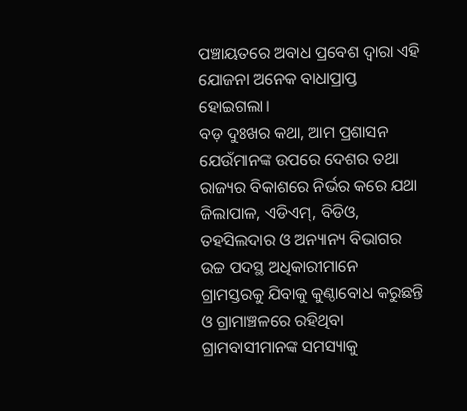ପଞ୍ଚାୟତରେ ଅବାଧ ପ୍ରବେଶ ଦ୍ୱାରା ଏହି ଯୋଜନା ଅନେକ ବାଧାପ୍ରାପ୍ତ ହୋଇଗଲା।
ବଡ଼ ଦୁଃଖର କଥା, ଆମ ପ୍ରଶାସନ ଯେଉଁମାନଙ୍କ ଉପରେ ଦେଶର ତଥା ରାଜ୍ୟର ବିକାଶରେ ନିର୍ଭର କରେ ଯଥା ଜିଲାପାଳ, ଏଡିଏମ୍‌, ବିଡିଓ, ତହସିଲଦାର ଓ ଅନ୍ୟାନ୍ୟ ବିଭାଗର ଉଚ୍ଚ ପଦସ୍ଥ ଅଧିକାରୀମାନେ ଗ୍ରାମସ୍ତରକୁ ଯିବାକୁ କୁଣ୍ଠାବୋଧ କରୁଛନ୍ତି ଓ ଗ୍ରାମାଞ୍ଚଳରେ ରହିଥିବା ଗ୍ରାମବାସୀମାନଙ୍କ ସମସ୍ୟାକୁ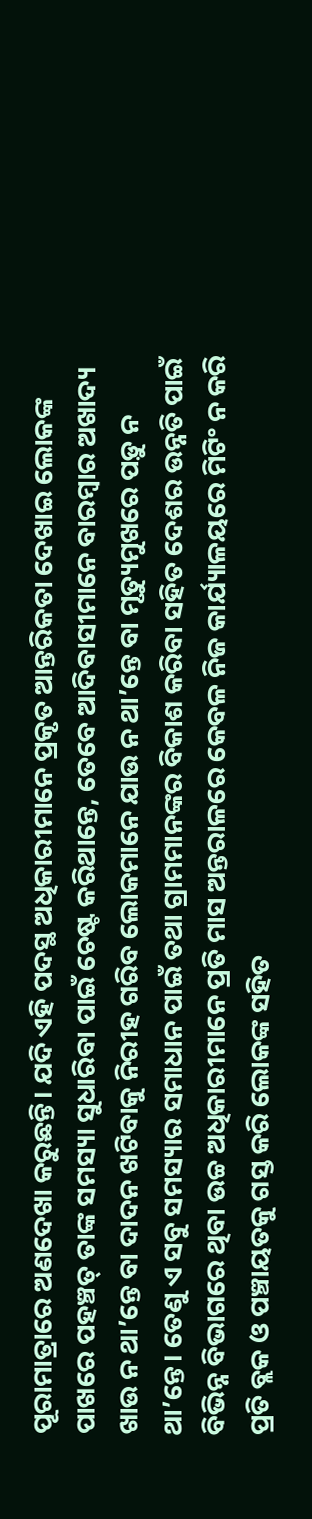ପୂରାମାତ୍ରାରେ ଅଣଦେଖା କରୁଛନ୍ତି। ଯଦି ଏହି ପଦସ୍ଥ ଅଧିକାରୀମାନେ ପ୍ରକୃତ ଆନ୍ତରିକତା ଦେଖାଇ ଲୋକଙ୍କ ପାଖରେ ପହଞ୍ଚତ୍ ତାଙ୍କ ସମସ୍ୟା ସୁଧାରିବା ପାଇଁ ଚେଷ୍ଟ କରିଥାନ୍ତେ, ତେବେ ଆଦିବାସୀମାନେ ବାରମ୍ବାର ଅଖାଦ୍ୟ ଖାଉ ନ ଥା’ନ୍ତେ ବା ଦାଦନ ଖଟିବାକୁ ନିରୀହ ଗରିବ ଲୋକମାନେ ଯାଉ ନ ଥା’ନ୍ତେ ବା ମୃତ୍ୟୁମୁଖରେ ପଡ଼ୁ ନ ଥା’ନ୍ତେ। ତେଣୁ ଏ ସବୁ ସମସ୍ୟାର ସମାଧାନ ପାଇଁ ତଥା ଗ୍ରାମମାନଙ୍କର ବିକାଶ କରିବା ସହିତ ଦେଶର ଉନ୍ନତି ପାଇଁ ବିଭିନ୍ନ ବିଭାଗରେ ଥିବା ଉଚ୍ଚ ଅଧିକାରୀମାନେ ପ୍ରତି ମାସ ଅନ୍ତରାଳରେ କେବଳ ନିଜ କାର୍ଯ୍ୟାଳୟରେ ମିଟିଂ ନ କରି ପ୍ରତି ବ୍ଲକ ଓ ପଞ୍ଚାୟତକୁ ଗସ୍ତ କରି ଲୋକଙ୍କ ସହିତ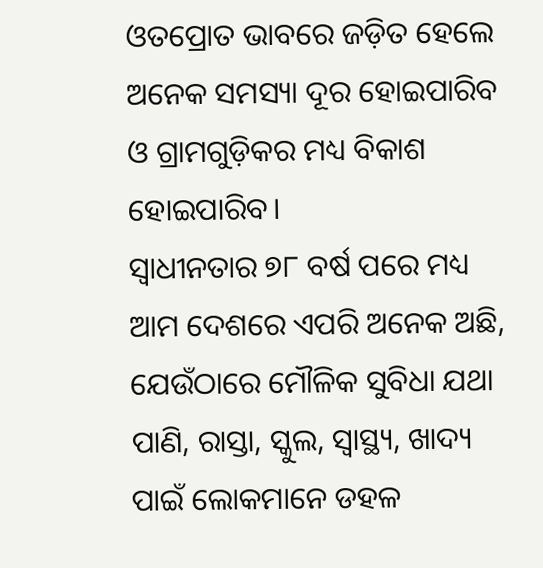ଓତପ୍ରୋତ ଭାବରେ ଜଡ଼ିତ ହେଲେ ଅନେକ ସମସ୍ୟା ଦୂର ହୋଇପାରିବ ଓ ଗ୍ରାମଗୁଡ଼ିକର ମଧ୍ୟ ବିକାଶ ହୋଇପାରିବ।
ସ୍ବାଧୀନତାର ୭୮ ବର୍ଷ ପରେ ମଧ୍ୟ ଆମ ଦେଶରେ ଏପରି ଅନେକ ଅଛି, ଯେଉଁଠାରେ ମୌଳିକ ସୁବିଧା ଯଥା ପାଣି, ରାସ୍ତା, ସ୍କୁଲ, ସ୍ବାସ୍ଥ୍ୟ, ଖାଦ୍ୟ ପାଇଁ ଲୋକମାନେ ଡହଳ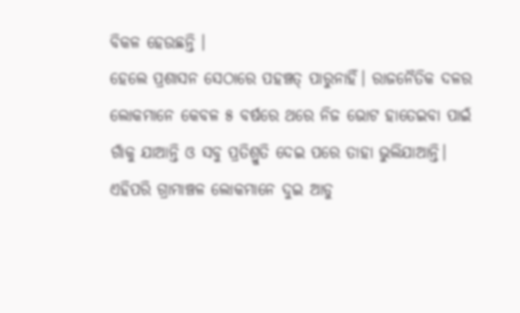ବିକଳ ହେଉଛନ୍ତି ।
ହେଲେ ପ୍ରଶାସନ ସେଠାରେ ପହଞ୍ଚତ୍ ପାରୁନାହିଁ। ରାଜନୈତିକ ଦଳର ଲୋକମାନେ କେବଳ ୫ ବର୍ଷରେ ଥରେ ନିଜ ଭୋଟ ହାତେଇବା ପାଇଁ ଗାଁକୁ ଯାଆନ୍ତି ଓ ସବୁ ପ୍ରତିଶ୍ରୁତି ଦେଇ ପରେ ତାହା ଭୁଲିଯାଆନ୍ତି। ଏହିପରି ଗ୍ରାମାଞ୍ଚଳ ଲୋକମାନେ ଦୁଇ ଆଡୁ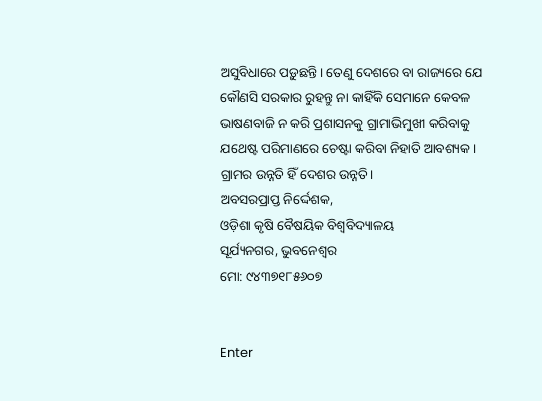ଅସୁବିଧାରେ ପଡ଼ୁଛନ୍ତି। ତେଣୁ ଦେଶରେ ବା ରାଜ୍ୟରେ ଯେ କୌଣସି ସରକାର ରୁହନ୍ତୁ ନା କାହିଁକି ସେମାନେ କେବଳ ଭାଷଣବାଜି ନ କରି ପ୍ରଶାସନକୁ ଗ୍ରାମାଭିମୁଖୀ କରିବାକୁ ଯଥେଷ୍ଟ ପରିମାଣରେ ଚେଷ୍ଟା କରିବା ନିହାତି ଆବଶ୍ୟକ। ଗ୍ରାମର ଉନ୍ନତି ହିଁ ଦେଶର ଉନ୍ନତି।
ଅବସରପ୍ରାପ୍ତ ନିର୍ଦ୍ଦେଶକ,
ଓଡ଼ିଶା କୃଷି ବୈଷୟିକ ବିଶ୍ୱବିଦ୍ୟାଳୟ
ସୂର୍ଯ୍ୟନଗର, ଭୁବନେଶ୍ୱର
ମୋ: ୯୪୩୭୧୮୫୬୦୭


Enter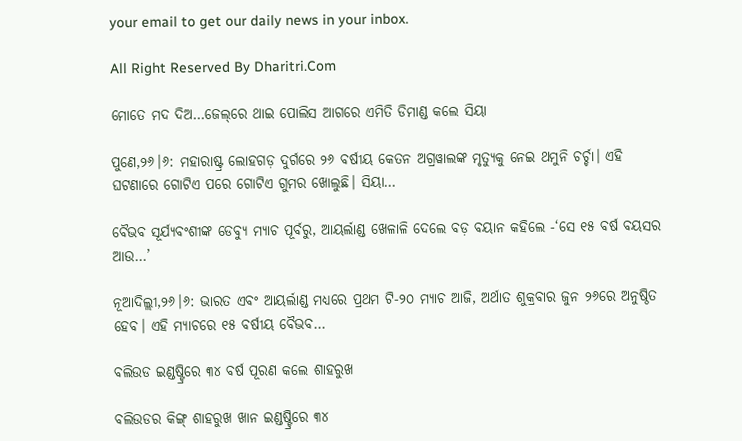your email to get our daily news in your inbox.

All Right Reserved By Dharitri.Com

ମୋତେ ମଦ ଦିଅ…ଜେଲ୍‌ରେ ଥାଇ ପୋଲିସ ଆଗରେ ଏମିତି ଡିମାଣ୍ଡ କଲେ ସିୟା

ପୁଣେ,୨୬।୬: ମହାରାଷ୍ଟ୍ର ଲୋହଗଡ଼ ଦୁର୍ଗରେ ୨୬ ବର୍ଷୀୟ କେତନ ଅଗ୍ରୱାଲଙ୍କ ମୃତ୍ୟୁକୁ ନେଇ ଥମୁନି ଚର୍ଚ୍ଚା। ଏହି ଘଟଣାରେ ଗୋଟିଏ ପରେ ଗୋଟିଏ ଗୁମର ଖୋଲୁଛି। ସିୟା…

ବୈଭବ ସୂର୍ଯ୍ୟବଂଶୀଙ୍କ ଡେବ୍ୟୁ ମ୍ୟାଚ ପୂର୍ବରୁ, ଆୟର୍ଲାଣ୍ଡ ଖେଳାଳି ଦେଲେ ବଡ଼ ବୟାନ କହିଲେ -‘ସେ ୧୫ ବର୍ଷ ବୟସର ଆଉ…’

ନୂଆଦିଲ୍ଲୀ,୨୬।୬: ଭାରତ ଏବଂ ଆୟର୍ଲାଣ୍ଡ ମଧ୍ୟରେ ପ୍ରଥମ ଟି-୨୦ ମ୍ୟାଚ ଆଜି, ଅର୍ଥାତ ଶୁକ୍ରବାର ଜୁନ ୨୬ରେ ଅନୁଷ୍ଠିତ ହେବ। ଏହି ମ୍ୟାଚରେ ୧୫ ବର୍ଷୀୟ ବୈଭବ…

ବଲିଉଡ ଇଣ୍ଡଷ୍ଟ୍ରିରେ ୩୪ ବର୍ଷ ପୂରଣ କଲେ ଶାହରୁଖ

ବଲିଉଡର କିଙ୍ଗ୍‌ ଶାହରୁଖ ଖାନ ଇଣ୍ଡଷ୍ଟ୍ରିରେ ୩୪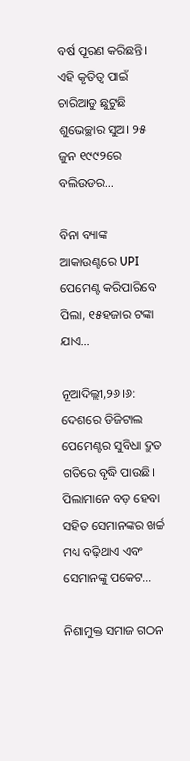ବର୍ଷ ପୂରଣ କରିଛନ୍ତି। ଏହି କୃତିତ୍ୱ ପାଇଁ ଚାରିଆଡୁ ଛୁଟୁଛି ଶୁଭେଚ୍ଛାର ସୁଅ। ୨୫ ଜୁନ ୧୯୯୨ରେ ବଲିଉଡର…

ବିନା ବ୍ୟାଙ୍କ ଆକାଉଣ୍ଟରେ UPI ପେମେଣ୍ଟ କରିପାରିବେ ପିଲା, ୧୫ହଜାର ଟଙ୍କା ଯାଏ…

ନୂଆଦିଲ୍ଲୀ,୨୬।୬: ଦେଶରେ ଡିଜିଟାଲ ପେମେଣ୍ଟର ସୁବିଧା ଦ୍ରୁତ ଗତିରେ ବୃଦ୍ଧି ପାଉଛି। ପିଲାମାନେ ବଡ଼ ହେବା ସହିତ ସେମାନଙ୍କର ଖର୍ଚ୍ଚ ମଧ୍ୟ ବଢ଼ିଥାଏ ଏବଂ ସେମାନଙ୍କୁ ପକେଟ…

ନିଶାମୁକ୍ତ ସମାଜ ଗଠନ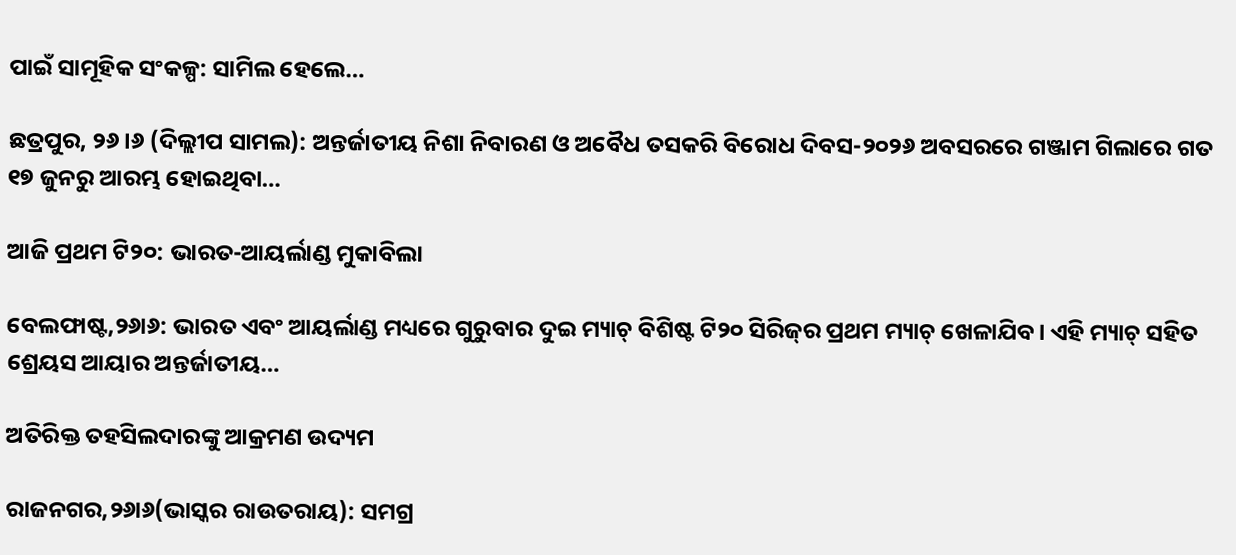ପାଇଁ ସାମୂହିକ ସଂକଳ୍ପ: ସାମିଲ ହେଲେ…

ଛତ୍ରପୁର, ୨୬।୬ (ଦିଲ୍ଲୀପ ସାମଲ): ଅନ୍ତର୍ଜାତୀୟ ନିଶା ନିବାରଣ ଓ ଅବୈଧ ତସକରି ବିରୋଧ ଦିବସ-୨୦୨୬ ଅବସରରେ ଗଞ୍ଜାମ ଗିଲାରେ ଗତ ୧୭ ଜୁନରୁ ଆରମ୍ଭ ହୋଇଥିବା…

ଆଜି ପ୍ରଥମ ଟି୨୦: ଭାରତ-ଆୟର୍ଲାଣ୍ଡ ମୁକାବିଲା

ବେଲଫାଷ୍ଟ,୨୬ା୬: ଭାରତ ଏବଂ ଆୟର୍ଲାଣ୍ଡ ମଧ୍ୟରେ ଗୁରୁବାର ଦୁଇ ମ୍ୟାଚ୍‌ ବିଶିଷ୍ଟ ଟି୨୦ ସିରିଜ୍‌ର ପ୍ରଥମ ମ୍ୟାଚ୍‌ ଖେଳାଯିବ। ଏହି ମ୍ୟାଚ୍‌ ସହିତ ଶ୍ରେୟସ ଆୟାର ଅନ୍ତର୍ଜାତୀୟ…

ଅତିରିକ୍ତ ତହସିଲଦାରଙ୍କୁ ଆକ୍ରମଣ ଉଦ୍ୟମ

ରାଜନଗର,୨୬ା୬(ଭାସ୍କର ରାଉତରାୟ): ସମଗ୍ର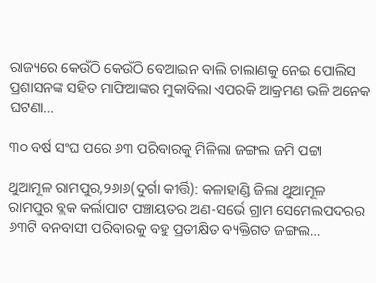ରାଜ୍ୟରେ କେଉଁଠି କେଉଁଠି ବେଆଇନ ବାଲି ଚାଲାଣକୁ ନେଇ ପୋଲିସ ପ୍ରଶାସନଙ୍କ ସହିତ ମାଫିଆଙ୍କର ମୁକାବିଲା ଏପରକି ଆକ୍ରମଣ ଭଳି ଅନେକ ଘଟଣା…

୩୦ ବର୍ଷ ସଂଘ ପରେ ୬୩ ପରିବାରକୁ ମିଳିଲା ଜଙ୍ଗଲ ଜମି ପଟ୍ଟା

ଥୁଆମୂଳ ରାମପୁର,୨୬ା୬(ଦୁର୍ଗା କୀର୍ତ୍ତି): କଳାହାଣ୍ଡି ଜିଲା ଥୁଆମୂଳ ରାମପୁର ବ୍ଲକ କର୍ଲାପାଟ ପଞ୍ଚାୟତର ଅଣ-ସର୍ଭେ ଗ୍ରାମ ସେମେଲପଦରର ୬୩ଟି ବନବାସୀ ପରିବାରକୁ ବହୁ ପ୍ରତୀକ୍ଷିତ ବ୍ୟକ୍ତିଗତ ଜଙ୍ଗଲ…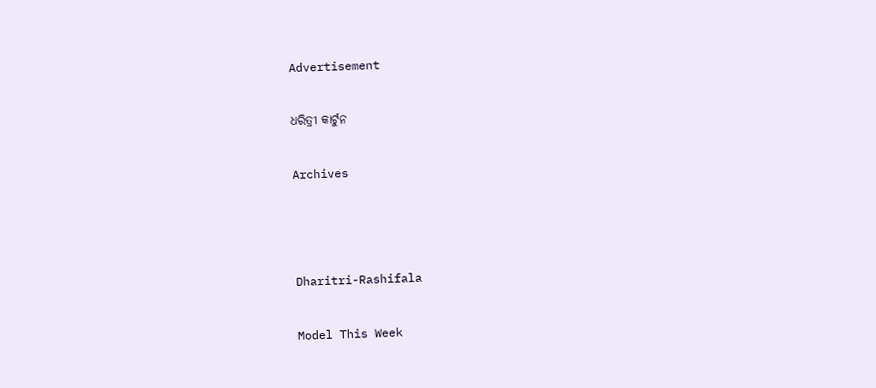Advertisement

ଧରିତ୍ରୀ କାର୍ଟୁନ

Archives



Dharitri-Rashifala

Model This Week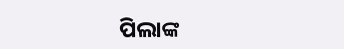ପିଲାଙ୍କ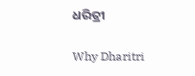ଧରିତ୍ରୀ

Why Dharitri